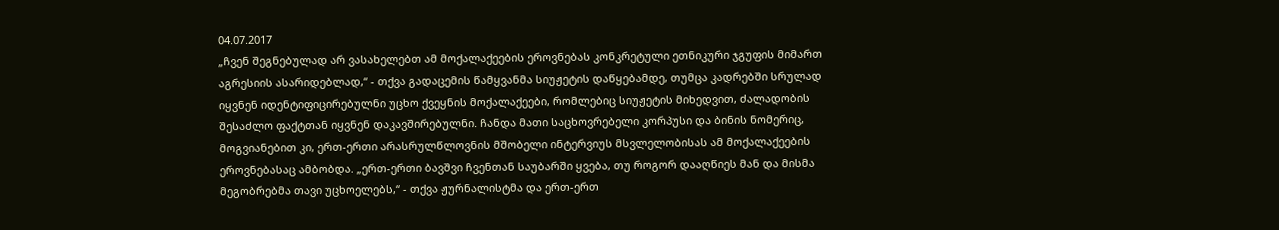04.07.2017
„ჩვენ შეგნებულად არ ვასახელებთ ამ მოქალაქეების ეროვნებას კონკრეტული ეთნიკური ჯგუფის მიმართ აგრესიის ასარიდებლად,“ - თქვა გადაცემის წამყვანმა სიუჟეტის დაწყებამდე, თუმცა კადრებში სრულად იყვნენ იდენტიფიცირებულნი უცხო ქვეყნის მოქალაქეები, რომლებიც სიუჟეტის მიხედვით, ძალადობის შესაძლო ფაქტთან იყვნენ დაკავშირებულნი. ჩანდა მათი საცხოვრებელი კორპუსი და ბინის ნომერიც, მოგვიანებით კი, ერთ-ერთი არასრულწლოვნის მშობელი ინტერვიუს მსვლელობისას ამ მოქალაქეების ეროვნებასაც ამბობდა. „ერთ-ერთი ბავშვი ჩვენთან საუბარში ყვება, თუ როგორ დააღწიეს მან და მისმა მეგობრებმა თავი უცხოელებს,“ - თქვა ჟურნალისტმა და ერთ-ერთ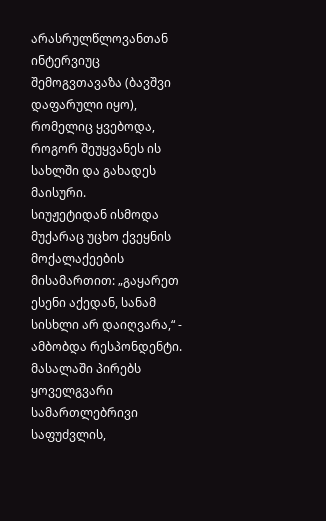არასრულწლოვანთან ინტერვიუც შემოგვთავაზა (ბავშვი დაფარული იყო), რომელიც ყვებოდა, როგორ შეუყვანეს ის სახლში და გახადეს მაისური.
სიუჟეტიდან ისმოდა მუქარაც უცხო ქვეყნის მოქალაქეების მისამართით: „გაყარეთ ესენი აქედან, სანამ სისხლი არ დაიღვარა,“ - ამბობდა რესპონდენტი. მასალაში პირებს ყოველგვარი სამართლებრივი საფუძვლის,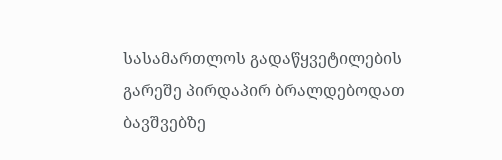სასამართლოს გადაწყვეტილების გარეშე პირდაპირ ბრალდებოდათ ბავშვებზე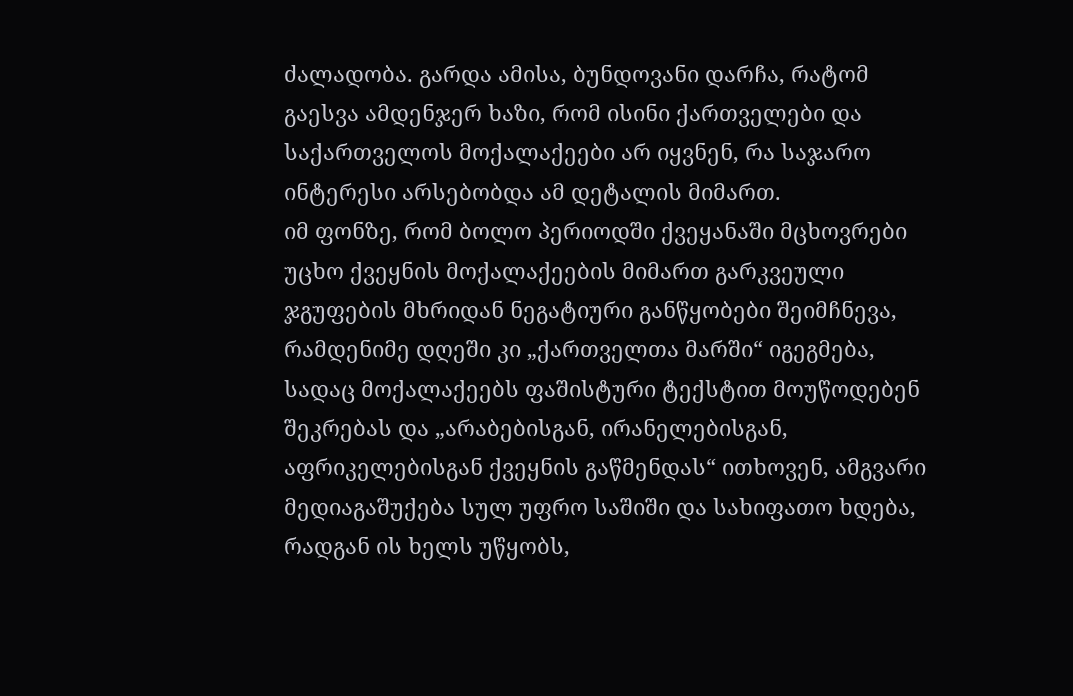ძალადობა. გარდა ამისა, ბუნდოვანი დარჩა, რატომ გაესვა ამდენჯერ ხაზი, რომ ისინი ქართველები და საქართველოს მოქალაქეები არ იყვნენ, რა საჯარო ინტერესი არსებობდა ამ დეტალის მიმართ.
იმ ფონზე, რომ ბოლო პერიოდში ქვეყანაში მცხოვრები უცხო ქვეყნის მოქალაქეების მიმართ გარკვეული ჯგუფების მხრიდან ნეგატიური განწყობები შეიმჩნევა, რამდენიმე დღეში კი „ქართველთა მარში“ იგეგმება, სადაც მოქალაქეებს ფაშისტური ტექსტით მოუწოდებენ შეკრებას და „არაბებისგან, ირანელებისგან, აფრიკელებისგან ქვეყნის გაწმენდას“ ითხოვენ, ამგვარი მედიაგაშუქება სულ უფრო საშიში და სახიფათო ხდება, რადგან ის ხელს უწყობს,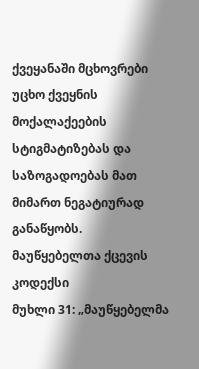ქვეყანაში მცხოვრები უცხო ქვეყნის მოქალაქეების სტიგმატიზებას და საზოგადოებას მათ მიმართ ნეგატიურად განაწყობს.
მაუწყებელთა ქცევის კოდექსი
მუხლი 31: „მაუწყებელმა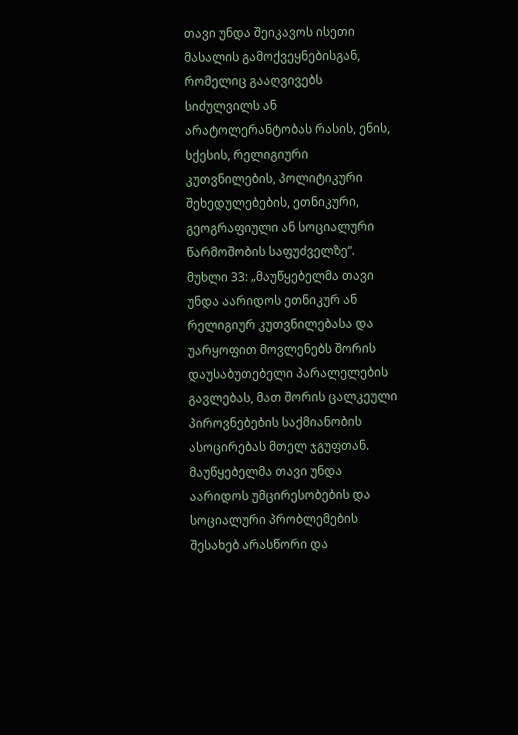თავი უნდა შეიკავოს ისეთი მასალის გამოქვეყნებისგან, რომელიც გააღვივებს სიძულვილს ან არატოლერანტობას რასის, ენის, სქესის, რელიგიური კუთვნილების, პოლიტიკური შეხედულებების, ეთნიკური, გეოგრაფიული ან სოციალური წარმოშობის საფუძველზე“.
მუხლი 33: „მაუწყებელმა თავი უნდა აარიდოს ეთნიკურ ან რელიგიურ კუთვნილებასა და უარყოფით მოვლენებს შორის დაუსაბუთებელი პარალელების გავლებას, მათ შორის ცალკეული პიროვნებების საქმიანობის ასოცირებას მთელ ჯგუფთან. მაუწყებელმა თავი უნდა აარიდოს უმცირესობების და სოციალური პრობლემების შესახებ არასწორი და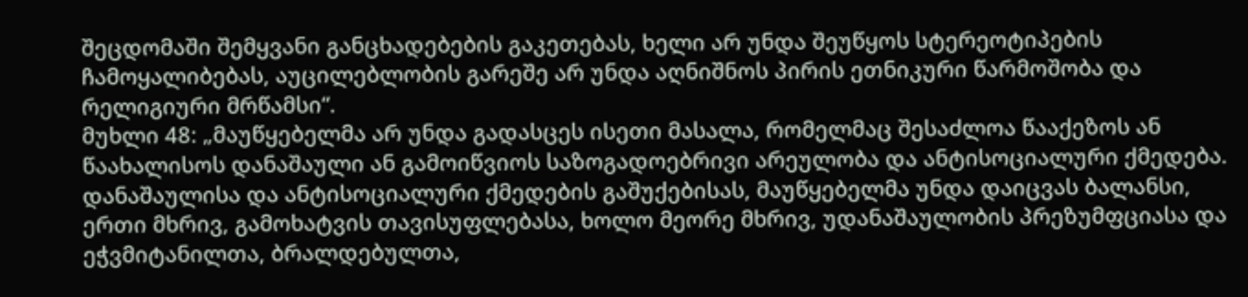შეცდომაში შემყვანი განცხადებების გაკეთებას, ხელი არ უნდა შეუწყოს სტერეოტიპების ჩამოყალიბებას, აუცილებლობის გარეშე არ უნდა აღნიშნოს პირის ეთნიკური წარმოშობა და რელიგიური მრწამსი“.
მუხლი 48: „მაუწყებელმა არ უნდა გადასცეს ისეთი მასალა, რომელმაც შესაძლოა წააქეზოს ან წაახალისოს დანაშაული ან გამოიწვიოს საზოგადოებრივი არეულობა და ანტისოციალური ქმედება. დანაშაულისა და ანტისოციალური ქმედების გაშუქებისას, მაუწყებელმა უნდა დაიცვას ბალანსი, ერთი მხრივ, გამოხატვის თავისუფლებასა, ხოლო მეორე მხრივ, უდანაშაულობის პრეზუმფციასა და ეჭვმიტანილთა, ბრალდებულთა,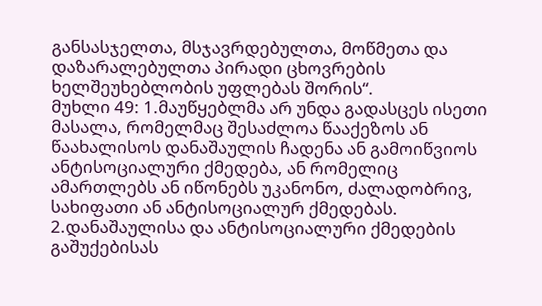განსასჯელთა, მსჯავრდებულთა, მოწმეთა და დაზარალებულთა პირადი ცხოვრების ხელშეუხებლობის უფლებას შორის“.
მუხლი 49: 1.მაუწყებლმა არ უნდა გადასცეს ისეთი მასალა, რომელმაც შესაძლოა წააქეზოს ან წაახალისოს დანაშაულის ჩადენა ან გამოიწვიოს ანტისოციალური ქმედება, ან რომელიც ამართლებს ან იწონებს უკანონო, ძალადობრივ, სახიფათი ან ანტისოციალურ ქმედებას. 2.დანაშაულისა და ანტისოციალური ქმედების გაშუქებისას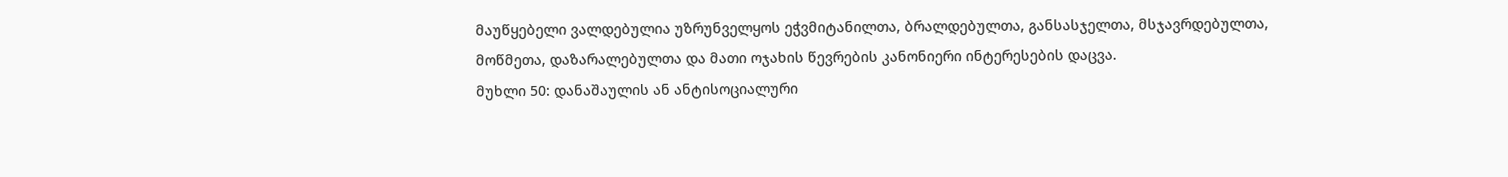მაუწყებელი ვალდებულია უზრუნველყოს ეჭვმიტანილთა, ბრალდებულთა, განსასჯელთა, მსჯავრდებულთა, მოწმეთა, დაზარალებულთა და მათი ოჯახის წევრების კანონიერი ინტერესების დაცვა.
მუხლი 50: დანაშაულის ან ანტისოციალური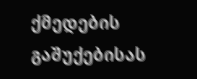ქმედების გაშუქებისას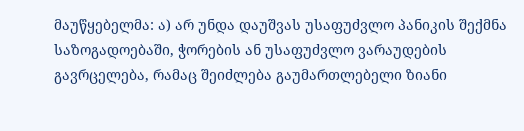მაუწყებელმა: ა) არ უნდა დაუშვას უსაფუძვლო პანიკის შექმნა საზოგადოებაში, ჭორების ან უსაფუძვლო ვარაუდების გავრცელება, რამაც შეიძლება გაუმართლებელი ზიანი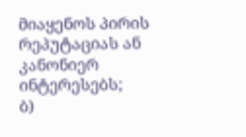მიაყენოს პირის რეპუტაციას ან კანონიერ ინტერესებს;
ბ)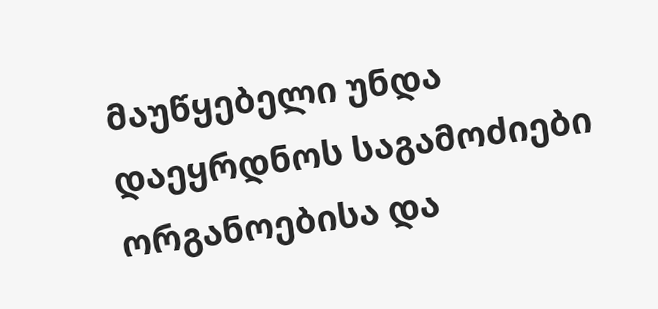მაუწყებელი უნდა დაეყრდნოს საგამოძიები ორგანოებისა და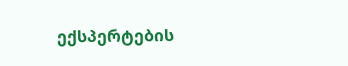ექსპერტების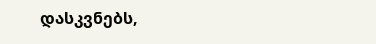დასკვნებს,